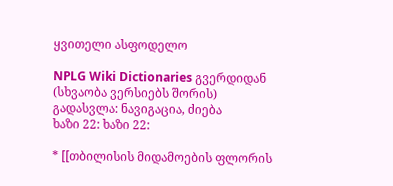ყვითელი ასფოდელო

NPLG Wiki Dictionaries გვერდიდან
(სხვაობა ვერსიებს შორის)
გადასვლა: ნავიგაცია, ძიება
ხაზი 22: ხაზი 22:

* [[თბილისის მიდამოების ფლორის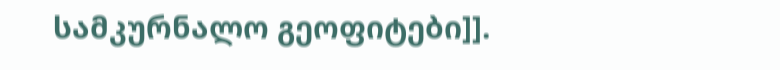სამკურნალო გეოფიტები]].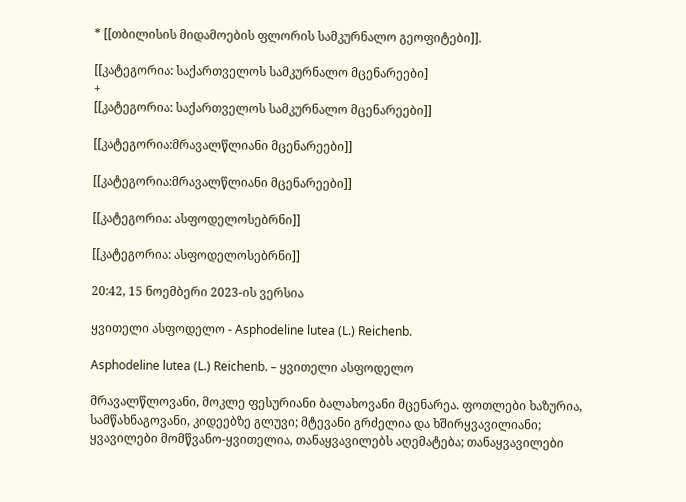* [[თბილისის მიდამოების ფლორის სამკურნალო გეოფიტები]].

[[კატეგორია: საქართველოს სამკურნალო მცენარეები]
+
[[კატეგორია: საქართველოს სამკურნალო მცენარეები]]

[[კატეგორია:მრავალწლიანი მცენარეები]]

[[კატეგორია:მრავალწლიანი მცენარეები]]

[[კატეგორია: ასფოდელოსებრნი]]

[[კატეგორია: ასფოდელოსებრნი]]

20:42, 15 ნოემბერი 2023-ის ვერსია

ყვითელი ასფოდელო - Asphodeline lutea (L.) Reichenb.

Asphodeline lutea (L.) Reichenb. – ყვითელი ასფოდელო

მრავალწლოვანი, მოკლე ფესურიანი ბალახოვანი მცენარეა. ფოთლები ხაზურია, სამწახნაგოვანი, კიდეებზე გლუვი; მტევანი გრძელია და ხშირყვავილიანი; ყვავილები მომწვანო-ყვითელია, თანაყვავილებს აღემატება; თანაყვავილები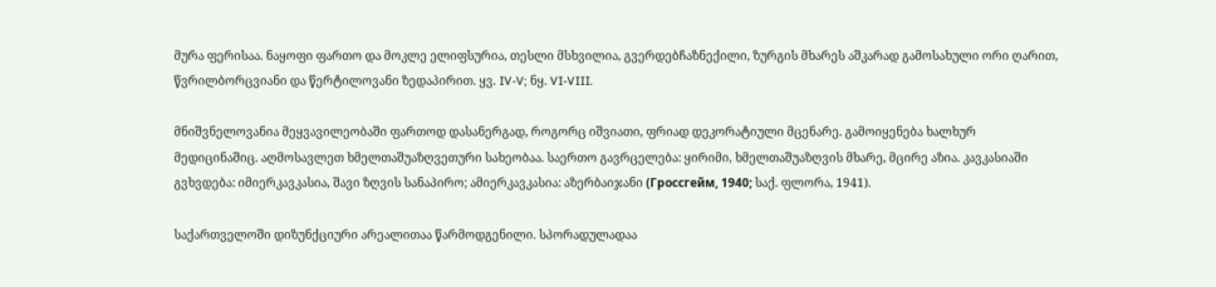მურა ფერისაა. ნაყოფი ფართო და მოკლე ელიფსურია, თესლი მსხვილია, გვერდებჩაზნექილი, ზურგის მხარეს აშკარად გამოსახული ორი ღარით, წვრილბორცვიანი და წერტილოვანი ზედაპირით. ყვ. IV-V; ნყ. VI-VIII.

მნიშვნელოვანია მეყვავილეობაში ფართოდ დასანერგად, როგორც იშვიათი, ფრიად დეკორატიული მცენარე. გამოიყენება ხალხურ მედიცინაშიც. აღმოსავლეთ ხმელთაშუაზღვეთური სახეობაა. საერთო გავრცელება: ყირიმი, ხმელთაშუაზღვის მხარე, მცირე აზია. კავკასიაში გვხვდება: იმიერკავკასია, შავი ზღვის სანაპირო; ამიერკავკასია: აზერბაიჯანი (Гроссгейм, 1940; საქ. ფლორა, 1941).

საქართველოში დიზუნქციური არეალითაა წარმოდგენილი. სპორადულადაა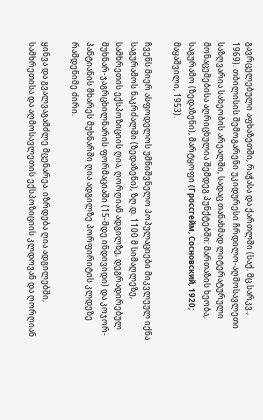გავრცელებული აფხაზეთში, რაჭასა და ქართლში (საქ. მც.სარკვ., 1969). თბილისის შემოგარენი უკიდურესი ჩრდილო-აღმოსავლეთი საზღვარია სახეობის არეალში, სადაც თანახმად ლიტერატურული მონაცემებისა აღრიცხულია შემდეგ პუნქტებში: მართაზის ხეობა, საგურამო (ზედაზენი), მარტყოფი (Гроссгейм, Сосновский, 1920; მაყაშვილი, 1953).

ჩვენს მიერ ასფოდელოს უმნიშვნელო პოპულაციები მიკვლეულ იქნა საგურამოს ნაკრძალში (ზედაზენი), ზღ.დ. 1100 მ სიმაღლეზე, სამხრეთის ექსპოზიციის ღია, ღორღიან ადგილზე, დეგრადირებულ მუხნარ-ჯაგრცხილნარის ფორმაციაში (15-მდე ინდივიდი) და კოჯორ-პანტიანის მხარეს მუხნარში ღია ადგილზე პორფირიტის კლდეზე რამდენიმე ძირი.

ყინვა და გვალვაგამძლე მცენარეა. იზრდება ღია ადგილებში, სამხრეთისა და აღმოსავლეთის ექსპოზიციის კლდოვან და ღორღიან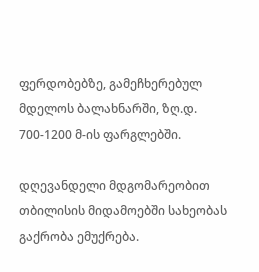ფერდობებზე, გამეჩხერებულ მდელოს ბალახნარში, ზღ.დ. 700-1200 მ-ის ფარგლებში.

დღევანდელი მდგომარეობით თბილისის მიდამოებში სახეობას გაქრობა ემუქრება.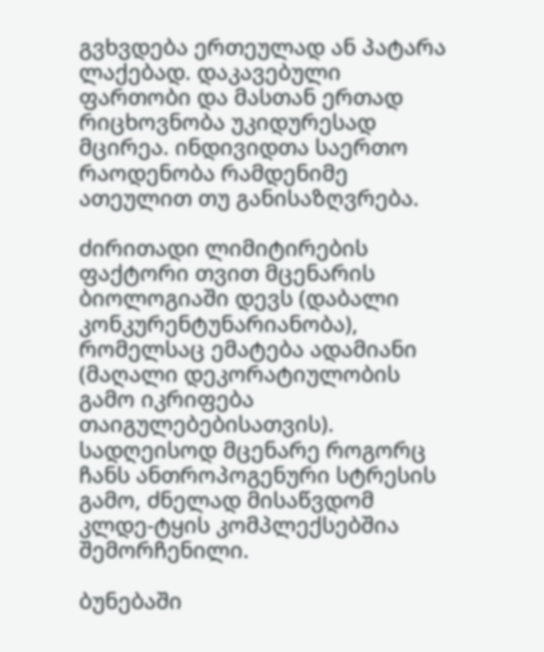გვხვდება ერთეულად ან პატარა ლაქებად. დაკავებული ფართობი და მასთან ერთად რიცხოვნობა უკიდურესად მცირეა. ინდივიდთა საერთო რაოდენობა რამდენიმე ათეულით თუ განისაზღვრება.

ძირითადი ლიმიტირების ფაქტორი თვით მცენარის ბიოლოგიაში დევს (დაბალი კონკურენტუნარიანობა), რომელსაც ემატება ადამიანი (მაღალი დეკორატიულობის გამო იკრიფება თაიგულებებისათვის). სადღეისოდ მცენარე როგორც ჩანს ანთროპოგენური სტრესის გამო, ძნელად მისაწვდომ კლდე-ტყის კომპლექსებშია შემორჩენილი.

ბუნებაში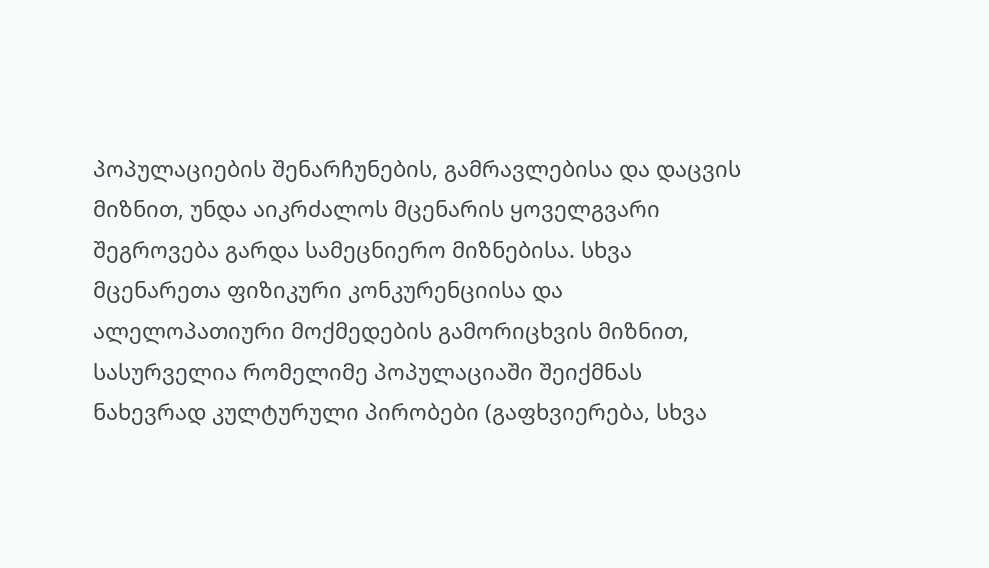პოპულაციების შენარჩუნების, გამრავლებისა და დაცვის მიზნით, უნდა აიკრძალოს მცენარის ყოველგვარი შეგროვება გარდა სამეცნიერო მიზნებისა. სხვა მცენარეთა ფიზიკური კონკურენციისა და ალელოპათიური მოქმედების გამორიცხვის მიზნით, სასურველია რომელიმე პოპულაციაში შეიქმნას ნახევრად კულტურული პირობები (გაფხვიერება, სხვა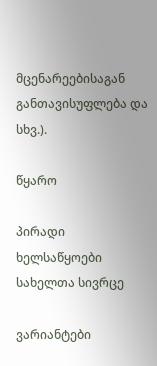მცენარეებისაგან განთავისუფლება და სხვ.).

წყარო

პირადი ხელსაწყოები
სახელთა სივრცე

ვარიანტები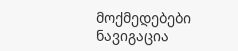მოქმედებები
ნავიგაცია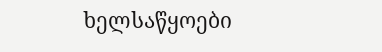ხელსაწყოები